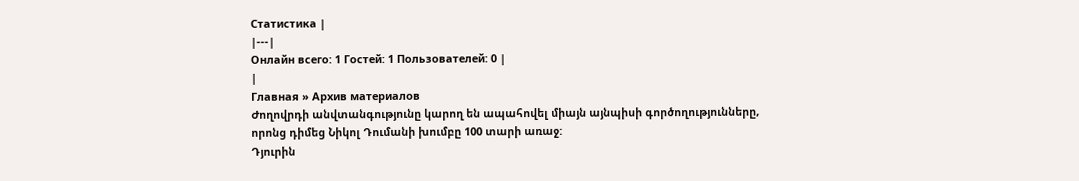Статистика |
|---|
Онлайн всего: 1 Гостей: 1 Пользователей: 0 |
|
Главная » Архив материалов
Ժողովրդի անվտանգությունը կարող են ապահովել միայն այնպիսի գործողությունները, որոնց դիմեց Նիկոլ Դումանի խումբը 100 տարի առաջ:
Դյուրին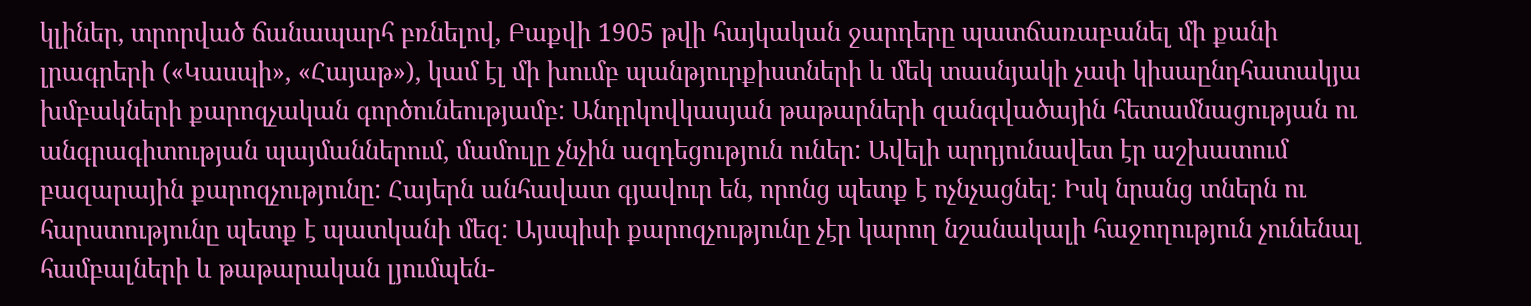կլիներ, տրորված ճանապարհ բռնելով, Բաքվի 1905 թվի հայկական ջարդերը պատճառաբանել մի քանի լրագրերի («Կասպի», «Հայաթ»), կամ էլ մի խումբ պանթյուրքիստների և մեկ տասնյակի չափ կիսաընդհատակյա խմբակների քարոզչական գործունեությամբ: Անդրկովկասյան թաթարների զանգվածային հետամնացության ու անգրագիտության պայմաններում, մամուլը չնչին ազդեցություն ուներ: Ավելի արդյունավետ էր աշխատում բազարային քարոզչությունը: Հայերն անհավատ գյավուր են, որոնց պետք է ոչնչացնել: Իսկ նրանց տներն ու հարստությունը պետք է պատկանի մեզ: Այսպիսի քարոզչությունը չէր կարող նշանակալի հաջողություն չունենալ համբալների և թաթարական լյումպեն-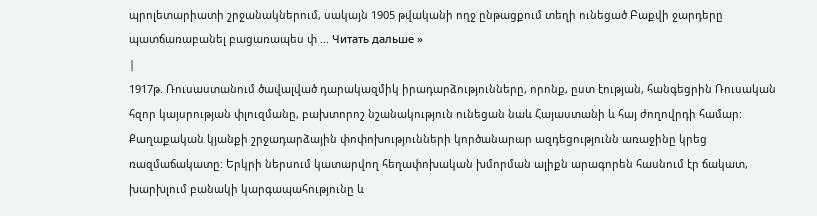պրոլետարիատի շրջանակներում, սակայն 1905 թվականի ողջ ընթացքում տեղի ունեցած Բաքվի ջարդերը պատճառաբանել բացառապես փ ... Читать дальше »
|
1917թ. Ռուսաստանում ծավալված դարակազմիկ իրադարձությունները, որոնք, ըստ էության, հանգեցրին Ռուսական հզոր կայսրության փլուզմանը, բախտորոշ նշանակություն ունեցան նաև Հայաստանի և հայ ժողովրդի համար: Քաղաքական կյանքի շրջադարձային փոփոխությունների կործանարար ազդեցությունն առաջինը կրեց ռազմաճակատը: Երկրի ներսում կատարվող հեղափոխական խմորման ալիքն արագորեն հասնում էր ճակատ, խարխլում բանակի կարգապահությունը և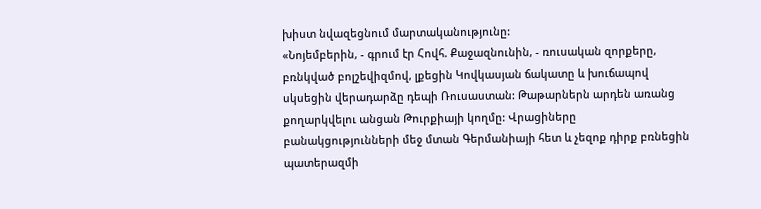խիստ նվազեցնում մարտականությունը:
«Նոյեմբերին, - գրում էր Հովհ. Քաջազնունին, - ռուսական զորքերը, բռնկված բոլշեվիզմով, լքեցին Կովկասյան ճակատը և խուճապով սկսեցին վերադարձը դեպի Ռուսաստան: Թաթարներն արդեն առանց քողարկվելու անցան Թուրքիայի կողմը: Վրացիները բանակցությունների մեջ մտան Գերմանիայի հետ և չեզոք դիրք բռնեցին պատերազմի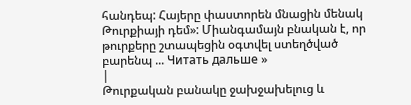հանդեպ: Հայերը փաստորեն մնացին մենակ Թուրքիայի դեմ»: Միանգամայն բնական է, որ թուրքերը շտապեցին օգտվել ստեղծված բարենպ ... Читать дальше »
|
Թուրքական բանակը ջախջախելուց և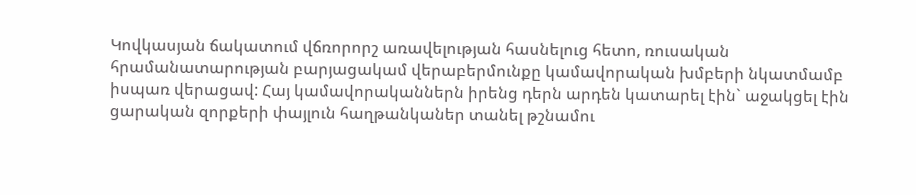Կովկասյան ճակատում վճռորորշ առավելության հասնելուց հետո, ռուսական հրամանատարության բարյացակամ վերաբերմունքը կամավորական խմբերի նկատմամբ իսպառ վերացավ: Հայ կամավորականներն իրենց դերն արդեն կատարել էին` աջակցել էին ցարական զորքերի փայլուն հաղթանկաներ տանել թշնամու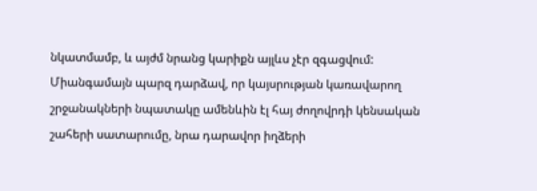նկատմամբ, և այժմ նրանց կարիքն այլևս չէր զգացվում:
Միանգամայն պարզ դարձավ, որ կայսրության կառավարող շրջանակների նպատակը ամենևին էլ հայ ժողովրդի կենսական շահերի սատարումը, նրա դարավոր իղձերի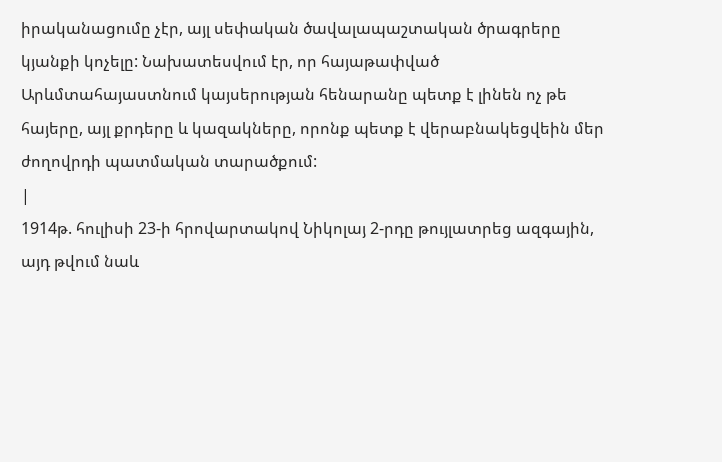իրականացումը չէր, այլ սեփական ծավալապաշտական ծրագրերը կյանքի կոչելը: Նախատեսվում էր, որ հայաթափված Արևմտահայաստնում կայսերության հենարանը պետք է լինեն ոչ թե հայերը, այլ քրդերը և կազակները, որոնք պետք է վերաբնակեցվեին մեր ժողովրդի պատմական տարածքում:
|
1914թ. հուլիսի 23-ի հրովարտակով Նիկոլայ 2-րդը թույլատրեց ազգային, այդ թվում նաև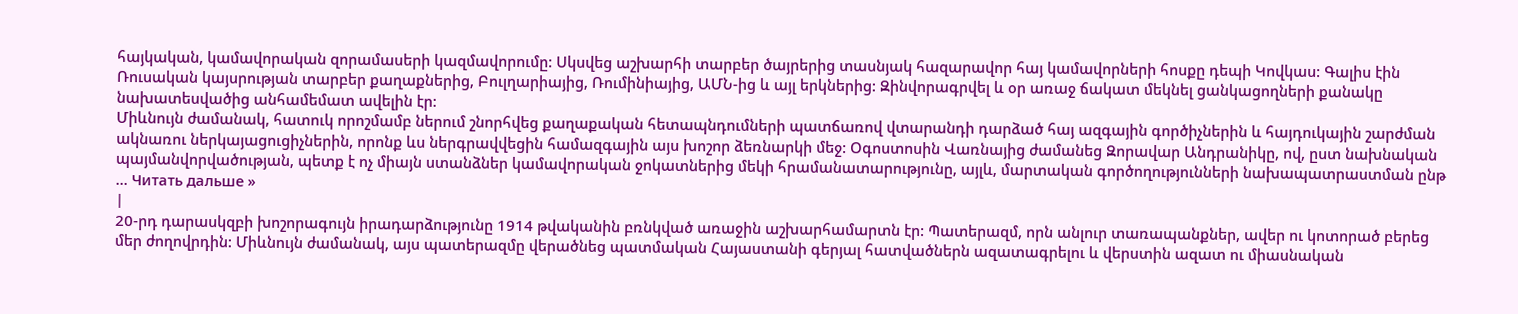հայկական, կամավորական զորամասերի կազմավորումը: Սկսվեց աշխարհի տարբեր ծայրերից տասնյակ հազարավոր հայ կամավորների հոսքը դեպի Կովկաս: Գալիս էին Ռուսական կայսրության տարբեր քաղաքներից, Բուլղարիայից, Ռումինիայից, ԱՄՆ-ից և այլ երկներից: Զինվորագրվել և օր առաջ ճակատ մեկնել ցանկացողների քանակը նախատեսվածից անհամեմատ ավելին էր:
Միևնույն ժամանակ, հատուկ որոշմամբ ներում շնորհվեց քաղաքական հետապնդումների պատճառով վտարանդի դարձած հայ ազգային գործիչներին և հայդուկային շարժման ակնառու ներկայացուցիչներին, որոնք ևս ներգրավվեցին համազգային այս խոշոր ձեռնարկի մեջ: Օգոստոսին Վառնայից ժամանեց Զորավար Անդրանիկը, ով, ըստ նախնական պայմանվորվածության, պետք է ոչ միայն ստանձներ կամավորական ջոկատներից մեկի հրամանատարությունը, այլև, մարտական գործողությունների նախապատրաստման ընթ ... Читать дальше »
|
20-րդ դարասկզբի խոշորագույն իրադարձությունը 1914 թվականին բռնկված առաջին աշխարհամարտն էր: Պատերազմ, որն անլուր տառապանքներ, ավեր ու կոտորած բերեց մեր ժողովրդին: Միևնույն ժամանակ, այս պատերազմը վերածնեց պատմական Հայաստանի գերյալ հատվածներն ազատագրելու և վերստին ազատ ու միասնական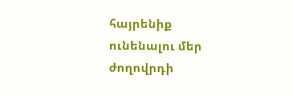հայրենիք ունենալու մեր ժողովրդի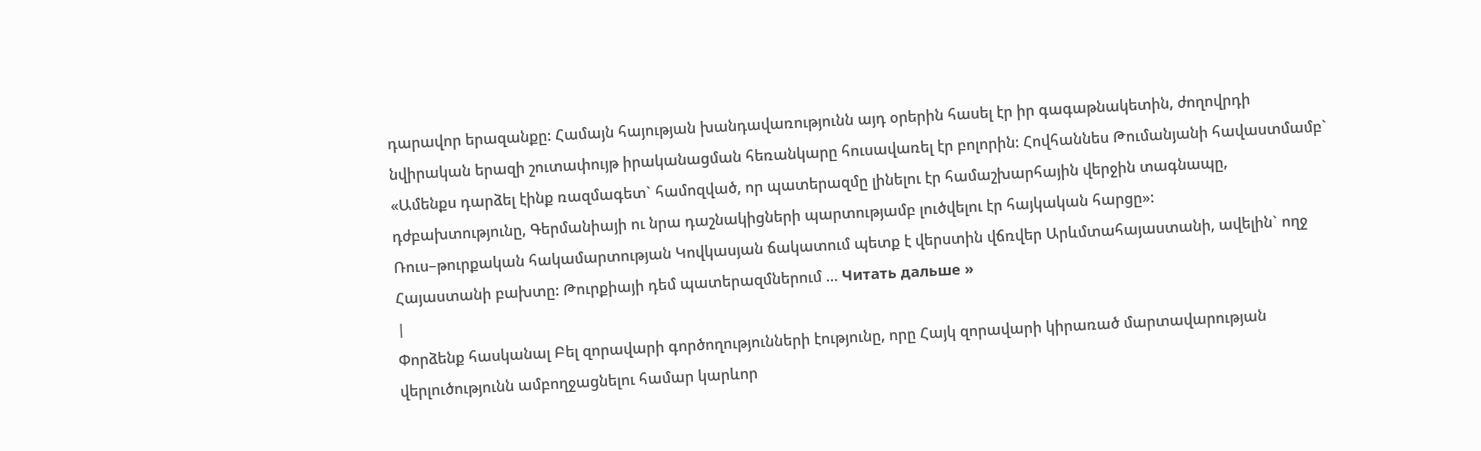դարավոր երազանքը: Համայն հայության խանդավառությունն այդ օրերին հասել էր իր գագաթնակետին, ժողովրդի նվիրական երազի շուտափույթ իրականացման հեռանկարը հուսավառել էր բոլորին: Հովհաննես Թումանյանի հավաստմամբ` «Ամենքս դարձել էինք ռազմագետ` համոզված, որ պատերազմը լինելու էր համաշխարհային վերջին տագնապը, դժբախտությունը, Գերմանիայի ու նրա դաշնակիցների պարտությամբ լուծվելու էր հայկական հարցը»:
Ռուս–թուրքական հակամարտության Կովկասյան ճակատում պետք է վերստին վճռվեր Արևմտահայաստանի, ավելին` ողջ Հայաստանի բախտը: Թուրքիայի դեմ պատերազմներում ... Читать дальше »
|
Փորձենք հասկանալ Բել զորավարի գործողությունների էությունը, որը Հայկ զորավարի կիրառած մարտավարության վերլուծությունն ամբողջացնելու համար կարևոր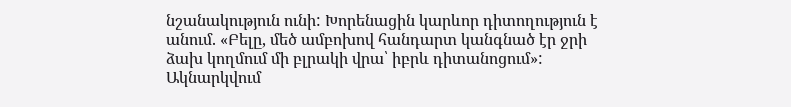նշանակություն ունի: Խորենացին կարևոր դիտողություն է անում. «Բելը, մեծ ամբոխով հանդարտ կանգնած էր ջրի ձախ կողմում մի բլրակի վրա՝ իբրև դիտանոցում»: Ակնարկվում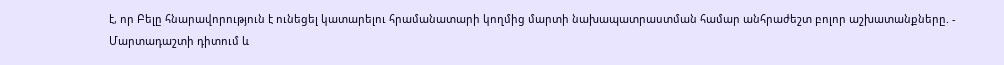է, որ Բելը հնարավորություն է ունեցել կատարելու հրամանատարի կողմից մարտի նախապատրաստման համար անհրաժեշտ բոլոր աշխատանքները. - Մարտադաշտի դիտում և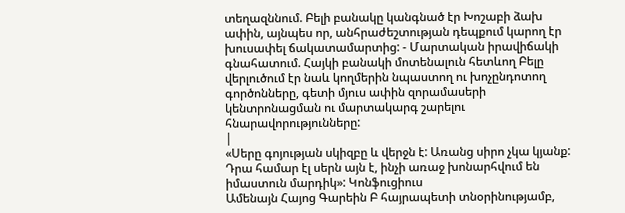տեղազննում. Բելի բանակը կանգնած էր Խոշաբի ձախ ափին, այնպես որ, անհրաժեշտության դեպքում կարող էր խուսափել ճակատամարտից: - Մարտական իրավիճակի գնահատում. Հայկի բանակի մոտենալուն հետևող Բելը վերլուծում էր նաև կողմերին նպաստող ու խոչընդոտող գործոնները, գետի մյուս ափին զորամասերի կենտրոնացման ու մարտակարգ շարելու հնարավորությունները:
|
«Սերը գոյության սկիզբը և վերջն է: Առանց սիրո չկա կյանք: Դրա համար էլ սերն այն է, ինչի առաջ խոնարհվում են իմաստուն մարդիկ»: Կոնֆուցիուս
Ամենայն Հայոց Գարեին Բ հայրապետի տնօրինությամբ,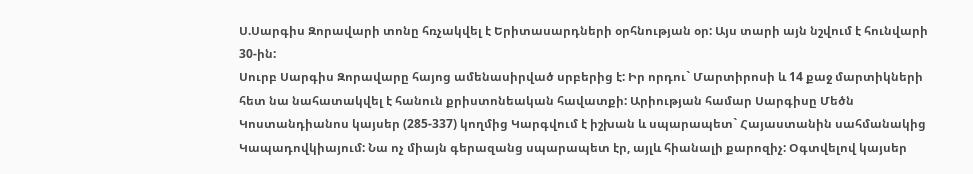Ս.Սարգիս Զորավարի տոնը հռչակվել է Երիտասարդների օրհնության օր: Այս տարի այն նշվում է հունվարի 30-ին:
Սուրբ Սարգիս Զորավարը հայոց ամենասիրված սրբերից է: Իր որդու` Մարտիրոսի և 14 քաջ մարտիկների հետ նա նահատակվել է հանուն քրիստոնեական հավատքի: Արիության համար Սարգիսը Մեծն Կոստանդիանոս կայսեր (285-337) կողմից Կարգվում է իշխան և սպարապետ` Հայաստանին սահմանակից Կապադովկիայում: Նա ոչ միայն գերազանց սպարապետ էր, այլև հիանալի քարոզիչ: Օգտվելով կայսեր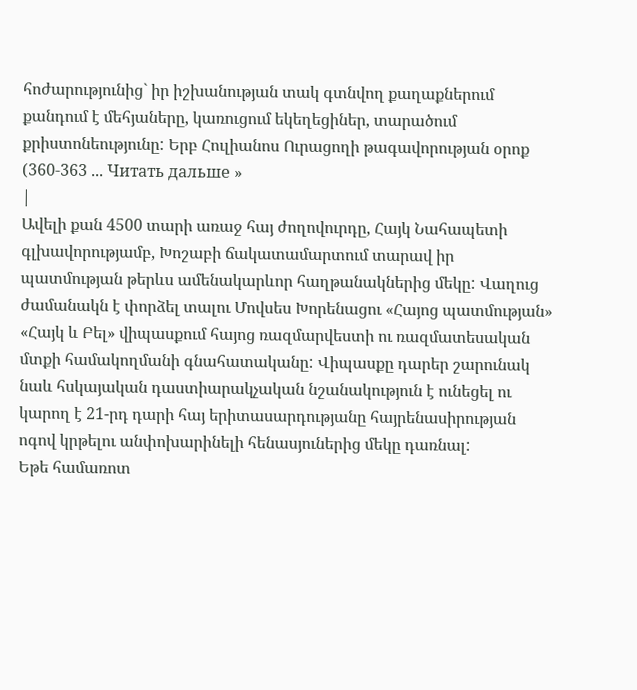հոժարությունից` իր իշխանության տակ գտնվող քաղաքներում քանդում է մեհյաները, կառուցում եկեղեցիներ, տարածում քրիստոնեությունը: Երբ Հուլիանոս Ուրացողի թագավորության օրոք (360-363 ... Читать дальше »
|
Ավելի քան 4500 տարի առաջ հայ ժողովուրդը, Հայկ Նահապետի գլխավորությամբ, Խոշաբի ճակատամարտում տարավ իր պատմության թերևս ամենակարևոր հաղթանակներից մեկը: Վաղուց ժամանակն է փորձել տալու Մովսես Խորենացու «Հայոց պատմության» «Հայկ և Բել» վիպասքում հայոց ռազմարվեստի ու ռազմատեսական մտքի համակողմանի գնահատականը: Վիպասքը դարեր շարունակ նաև հսկայական դաստիարակչական նշանակություն է ունեցել ու կարող է 21-րդ դարի հայ երիտասարդությանը հայրենասիրության ոգով կրթելու անփոխարինելի հենասյուներից մեկը դառնալ:
Եթե համառոտ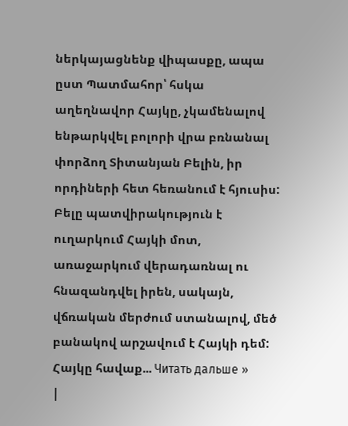ներկայացնենք վիպասքը, ապա ըստ Պատմահոր՝ հսկա աղեղնավոր Հայկը, չկամենալով ենթարկվել բոլորի վրա բռնանալ փորձող Տիտանյան Բելին, իր որդիների հետ հեռանում է հյուսիս: Բելը պատվիրակություն է ուղարկում Հայկի մոտ, առաջարկում վերադառնալ ու հնազանդվել իրեն, սակայն, վճռական մերժում ստանալով, մեծ բանակով արշավում է Հայկի դեմ: Հայկը հավաք... Читать дальше »
|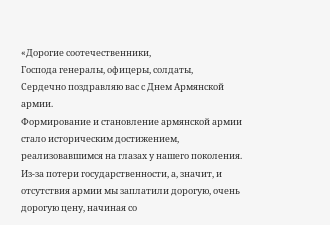«Дорогие соотечественники,
Господа генералы, офицеры, солдаты,
Сердечно поздравляю вас с Днем Армянской армии.
Формирование и становление армянской армии стало историческим достижением, реализовавшимся на глазах у нашего поколения. Из-за потери государственности, а, значит, и отсутствия армии мы заплатили дорогую, очень дорогую цену, начиная со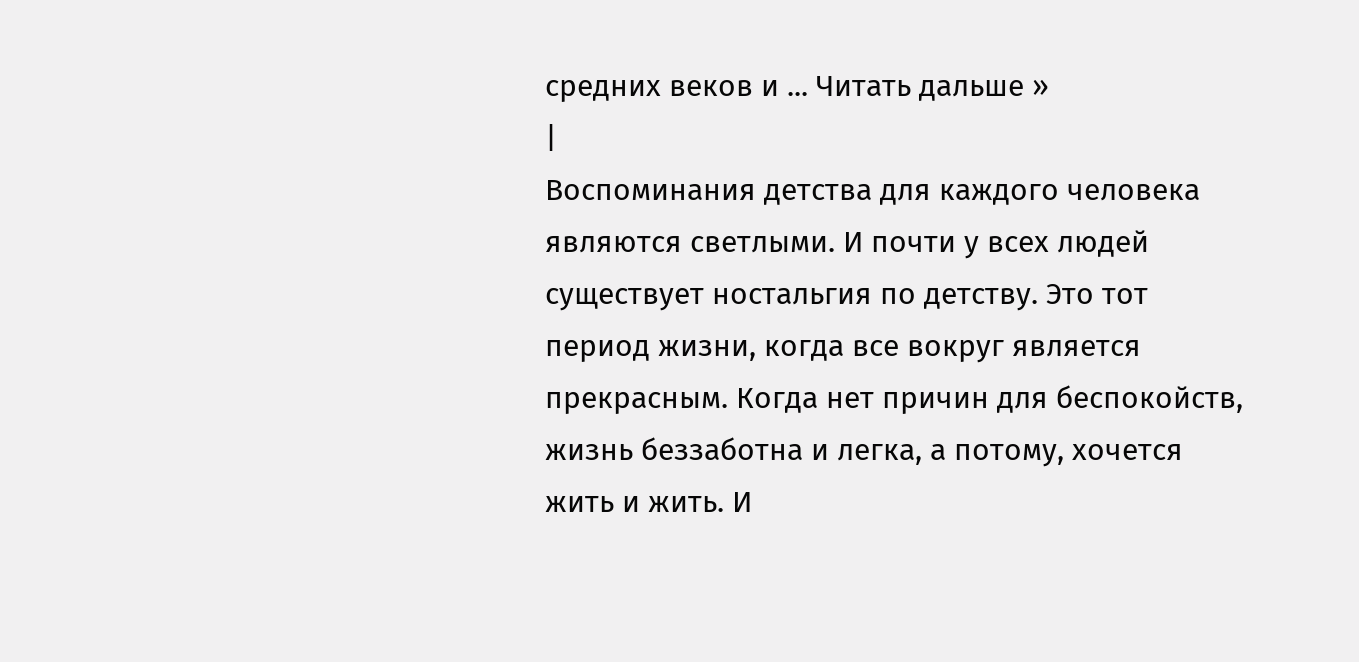средних веков и ... Читать дальше »
|
Воспоминания детства для каждого человека являются светлыми. И почти у всех людей существует ностальгия по детству. Это тот период жизни, когда все вокруг является прекрасным. Когда нет причин для беспокойств, жизнь беззаботна и легка, а потому, хочется жить и жить. И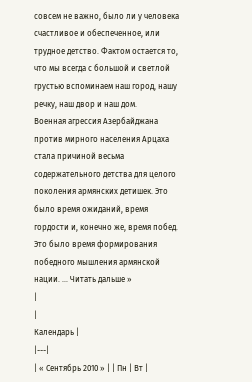совсем не важно, было ли у человека счастливое и обеспеченное, или трудное детство. Фактом остается то, что мы всегда с большой и светлой грустью вспоминаем наш город, нашу речку, наш двор и наш дом.
Военная агрессия Азербайджана против мирного населения Арцаха стала причиной весьма содержательного детства для целого поколения армянских детишек. Это было время ожиданий, время гордости и, конечно же, время побед. Это было время формирования победного мышления армянской нации. ... Читать дальше »
|
|
Календарь |
|---|
| « Сентябрь 2010 » | | Пн | Вт |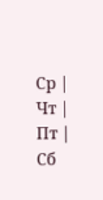Ср | Чт | Пт | Сб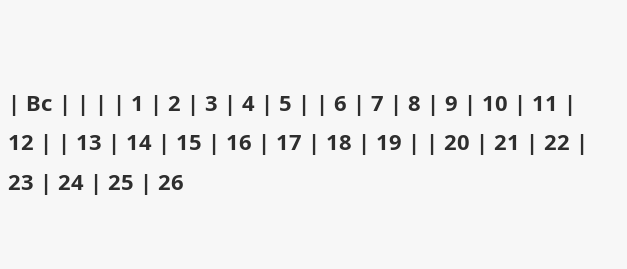| Вс | | | | 1 | 2 | 3 | 4 | 5 | | 6 | 7 | 8 | 9 | 10 | 11 | 12 | | 13 | 14 | 15 | 16 | 17 | 18 | 19 | | 20 | 21 | 22 | 23 | 24 | 25 | 26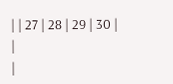| | 27 | 28 | 29 | 30 |
|
|